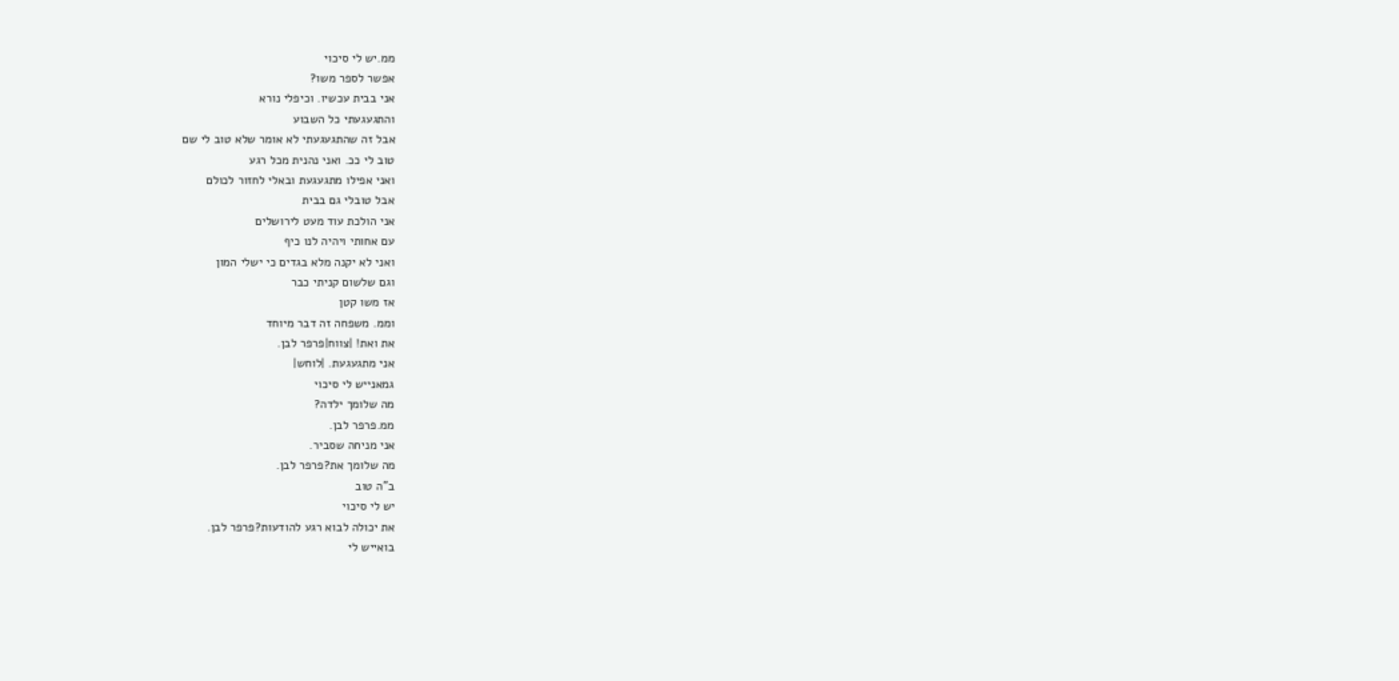ממ.יש לי סיכוי
אפשר לספר משו?
אני בבית עכשיו. וכיפלי נורא
והתגעגעתי כל השבוע
אבל זה שהתגעגעתי לא אומר שלא טוב לי שם
טוב לי ככ. ואני נהנית מכל רגע
ואני אפילו מתגעגעת ובאלי לחזור לכולם
אבל טובלי גם בבית
אני הולכת עוד מעט לירושלים
עם אחותי ויהיה לנו כיף
ואני לא יקנה מלא בגדים כי ישלי המון
וגם שלשום קניתי כבר
אז משו קטן
וממ. משפחה זה דבר מיוחד
את ואת! |צווח|פרפר לבן.
אני מתגעגעת. |לוחש|
גמאנייש לי סיכוי
מה שלומך ילדה?
ממ.פרפר לבן.
אני מניחה שסביר.
מה שלומך את?פרפר לבן.
ב"ה טוב
יש לי סיכוי
את יכולה לבוא רגע להודעות?פרפר לבן.
בואייש לי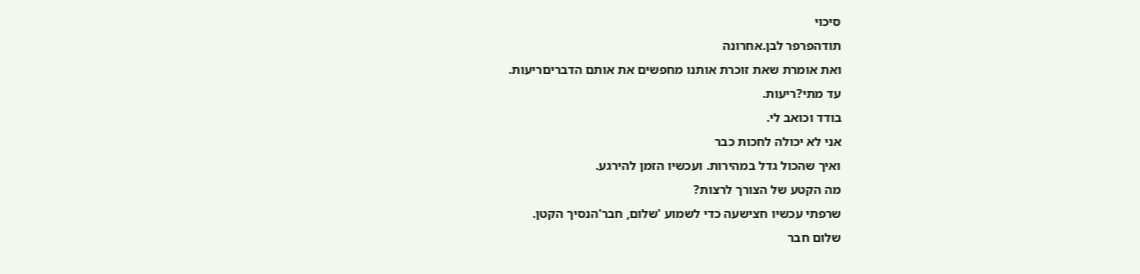סיכוי
תודהפרפר לבן.אחרונה
ואת אומרת שאת זוכרת אותנו מחפשים את אותם הדבריםריעות.
עד מתי?ריעות.
בודד וכואב לי.
אני לא יכולה לחכות כבר
ואיך שהכול גדל במהירות. ועכשיו הזמן להירגע.
מה הקטע של הצורך לרצות?
שרפתי עכשיו חצישעה כדי לשמוע 'שלום, חבר'הנסיך הקטן.
שלום חבר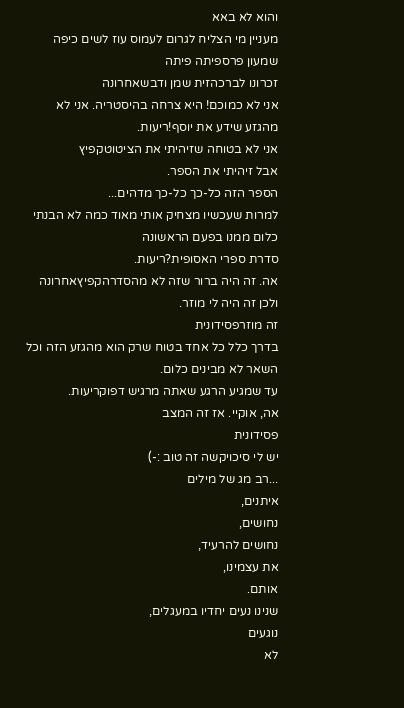והוא לא באא
מעניין מי הצליח לגרום לעמוס עוז לשים כיפה
שמעון פרספיתה פיתה
זכרונו לברכהזית שמן ודבשאחרונה
אני לא כמוכם! היא צרחה בהיסטריה. אני לא מהגזע שידע את יוסף!ריעות.
אני לא בטוחה שזיהיתי את הציטוטקפיץ
אבל זיהיתי את הספר.
הספר הזה כל-כך כל-כך מדהים...
למרות שעכשיו מצחיק אותי מאוד כמה לא הבנתי כלום ממנו בפעם הראשונה
סדרת ספרי האסופית?ריעות.
אה. זה היה ברור שזה לא מהסדרהקפיץאחרונה
ולכן זה היה לי מוזר.
זה מוזרפסידונית
בדרך כלל כל אחד בטוח שרק הוא מהגזע הזה וכל השאר לא מבינים כלום.
עד שמגיע הרגע שאתה מרגיש דפוקריעות.
אה, אוקיי. אז זה המצב
פסידונית
יש לי סיכויקשה זה טוב :-)
...רב מג של מילים
איתנים,
נחושים,
נחושים להרעיד,
את עצמינו,
אותם.
שנינו נעים יחדיו במעגלים,
נוגעים
לא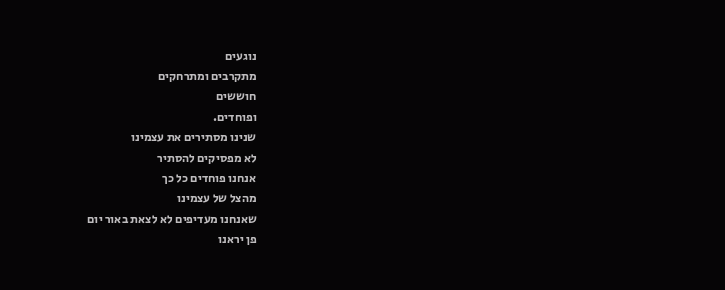נוגעים
מתקרבים ומתרחקים
חוששים
ופוחדים.
שנינו מסתירים את עצמינו
לא מפסיקים להסתיר
אנחנו פוחדים כל כך
מהצל של עצמינו
שאנחנו מעדיפים לא לצאת באור יום
פן יראנו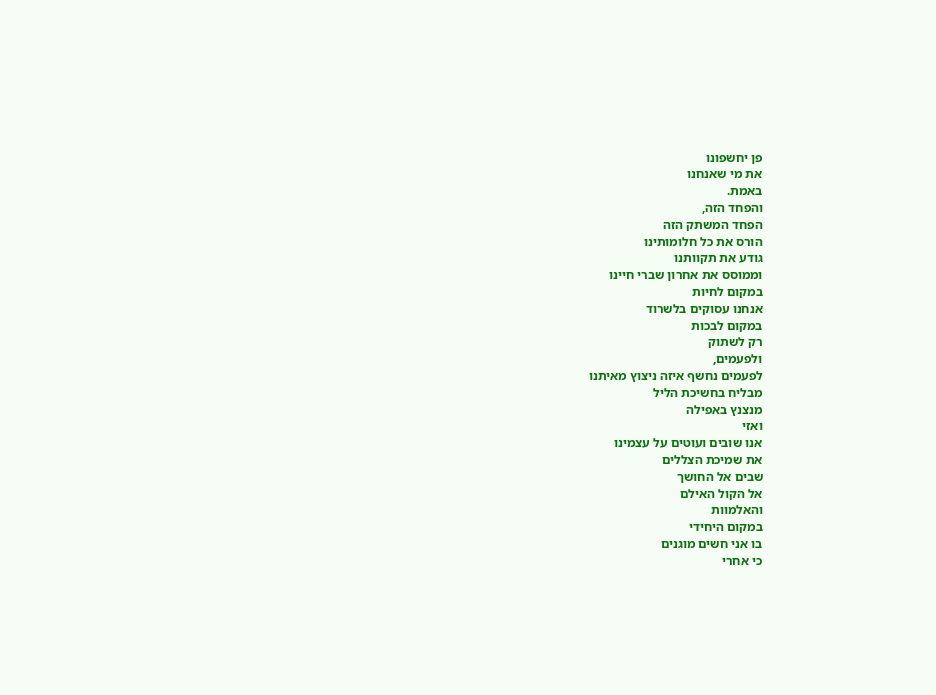פן יחשפונו
את מי שאנחנו
באמת.
והפחד הזה,
הפחד המשתק הזה
הורס את כל חלומותינו
גודע את תקוותנו
וממוסס את אחרון שברי חיינו
במקום לחיות
אנחנו עסוקים בלשרוד
במקום לבכות
רק לשתוק
ולפעמים,
לפעמים נחשף איזה ניצוץ מאיתנו
מבליח בחשיכת הליל
מנצנץ באפילה
ואזי
אנו שובים ועוטים על עצמינו
את שמיכת הצללים
שבים אל החושך
אל הקול האילם
והאלמוות
במקום היחידי
בו אני חשים מוגנים
כי אחרי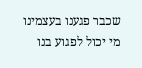שכבר פגענו בעצמינו
מי יכול לפגוע בנו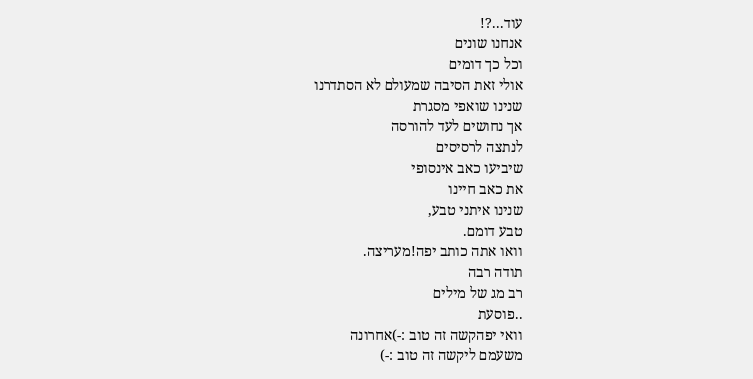עוד...?!
אנחנו שונים
וכל כך דומים
אולי זאת הסיבה שמעולם לא הסתדרנו
שנינו שואפי מסגרת
אך נחושים לעד להורסה
לנתצה לרסיסים
שיביעו כאב אינסופי
את כאב חיינו
שנינו איתני טבע,
טבע דומם.
וואו אתה כותב יפה!מעריצה.
תודה רבה
רב מג של מילים
..פוסעת
וואי יפהקשה זה טוב :-)אחרונה
משעמם ליקשה זה טוב :-)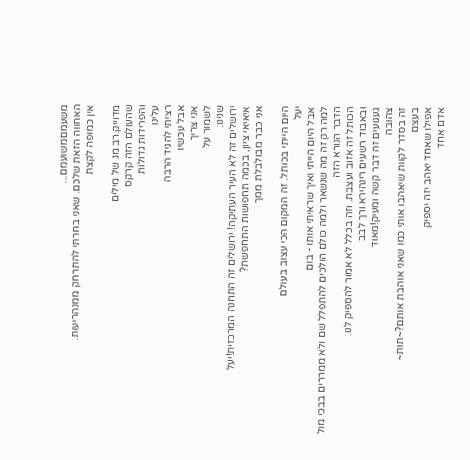משעמםמשועמם...
האחווה הזאת שלכם. שאני בחרתי להתרחק ממנהריעות.
אין כמופה לקצת

מדוייק.רב מג של מילים
שהעולם הזה קרקס
והפרידות גדולות
עלינו
רציתי להגיד הרבה
אבל עכשיו
אני צריך
לשמור על
שנינו.
ירושלים זה לא העיר העתיקה! ירושלים זה התחנה המרכזית!יעל
איאיאי ציון, בכמה תחפושות התחפשת?
אני כבר מבולבלת ממך

היום הייתי בכותל. זה המקום הכי עצוב בעולם
יעל
אבל היום הייתי ואיך שראיתי אותו - בום
למה רק זה מה שנשאר ולמה כולם הולכים להתפלל שם ולא ממררים בבכי מול הדבר הנורא הזה
הכותל זה אזוב ועצבת. וזה בכלל לא אמור להספיק לנו.
ובאבוד רשעים רינהירא ורך לבב
געגועים זה דבר קשה ומעיק!מאוד
צהובה
זה בסדר לקוות שיאהבו אותי כמו שאני אוהבת אותם?~תות~
בעצם
אפילו שאחד יאהב יזה יספיק
אדם אחד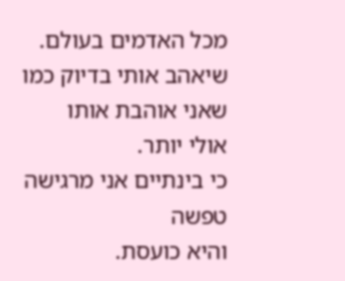מכל האדמים בעולם.
שיאהב אותי בדיוק כמו שאני אוהבת אותו
אולי יותר.
כי בינתיים אני מרגישה טפשה
והיא כועסת.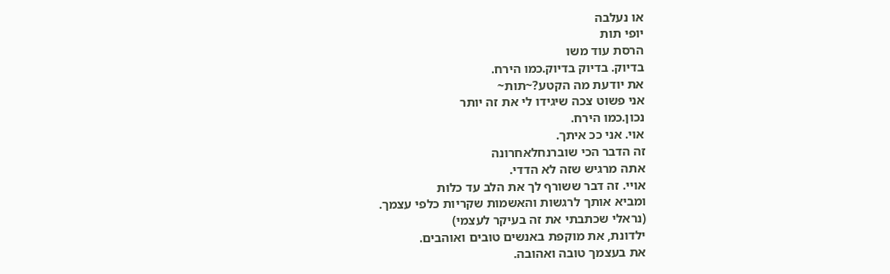או נעלבה
יופי תות
הרסת עוד משו
בדיוק. בדיוק בדיוק.כמו הירח.
את יודעת מה הקטע?~תות~
אני פשוט צכה שיגידו לי את זה יותר
נכון.כמו הירח.
אוי. אני ככ איתך.
זה הדבר הכי שוברנחלאחרונה
אתה מרגיש שזה לא הדדי.
אויי. זה דבר ששורף לך את הלב עד כלות
ומביא אותך לרגשות והאשמות שקריות כלפי עצמך.
(נראלי שכתבתי את זה בעיקר לעצמי)
ילדונת, את מוקפת באנשים טובים ואוהבים.
את בעצמך טובה ואהובה.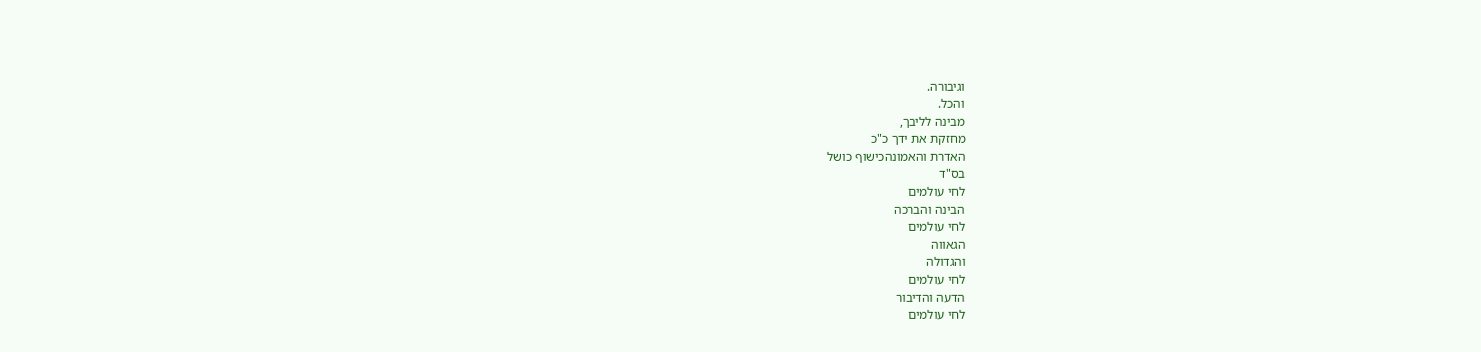וגיבורה.
והכל.
מבינה לליבך,
מחזקת את ידך כ"כ
האדרת והאמונהכישוף כושל
בס"ד
לחי עולמים
הבינה והברכה
לחי עולמים
הגאווה
והגדולה
לחי עולמים
הדעה והדיבור
לחי עולמים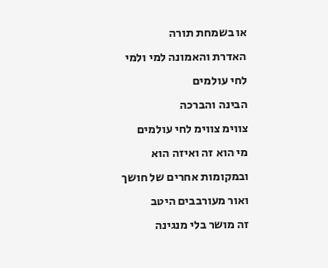או בשמחת תורה
האדרת והאמונה למי ולמי
לחי עולמים
הבינה והברכה
צווימ צווימ לחי עולמים
מי הוא זה ואיזה הוא
ובמקומות אחרים של חושך ואור מעורבבים היטב
זה מושר בלי מנגינה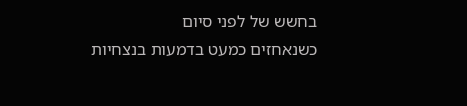בחשש של לפני סיום
כשנאחזים כמעט בדמעות בנצחיות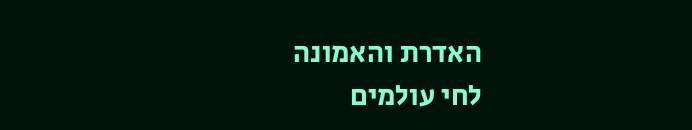האדרת והאמונה
לחי עולמים